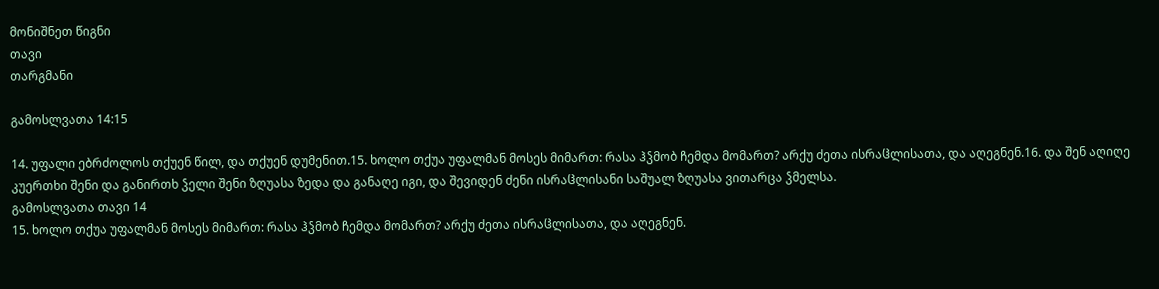მონიშნეთ წიგნი
თავი
თარგმანი

გამოსლვათა 14:15

14. უფალი ებრძოლოს თქუენ წილ, და თქუენ დუმენით.15. ხოლო თქუა უფალმან მოსეს მიმართ: რასა ჰჴმობ ჩემდა მომართ? არქუ ძეთა ისრაჱლისათა, და აღეგნენ.16. და შენ აღიღე კუერთხი შენი და განირთხ ჴელი შენი ზღუასა ზედა და განაღე იგი, და შევიდენ ძენი ისრაჱლისანი საშუალ ზღუასა ვითარცა ჴმელსა.
გამოსლვათა თავი 14
15. ხოლო თქუა უფალმან მოსეს მიმართ: რასა ჰჴმობ ჩემდა მომართ? არქუ ძეთა ისრაჱლისათა, და აღეგნენ.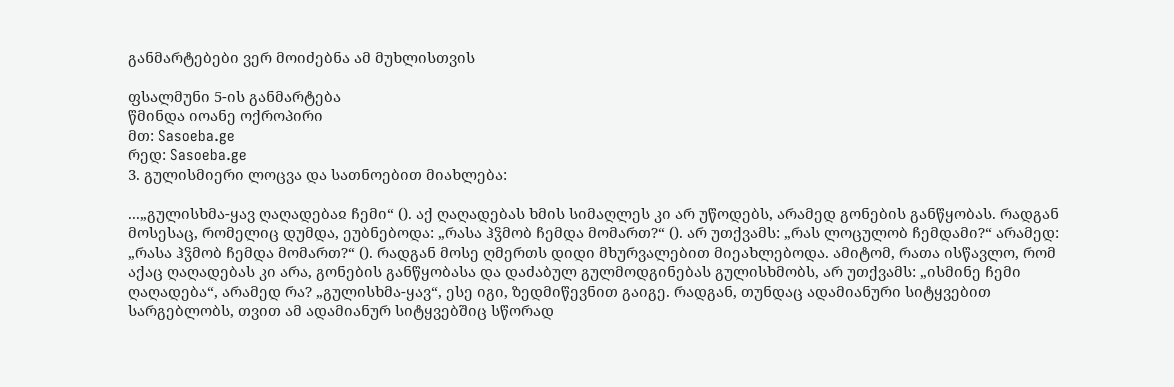განმარტებები ვერ მოიძებნა ამ მუხლისთვის

ფსალმუნი 5-ის განმარტება
წმინდა იოანე ოქროპირი
მთ: Sasoeba.ge
რედ: Sasoeba.ge
3. გულისმიერი ლოცვა და სათნოებით მიახლება:

...„გულისხმა-ყავ ღაღადებაჲ ჩემი“ (). აქ ღაღადებას ხმის სიმაღლეს კი არ უწოდებს, არამედ გონების განწყობას. რადგან მოსესაც, რომელიც დუმდა, ეუბნებოდა: „რასა ჰჴმობ ჩემდა მომართ?“ (). არ უთქვამს: „რას ლოცულობ ჩემდამი?“ არამედ: „რასა ჰჴმობ ჩემდა მომართ?“ (). რადგან მოსე ღმერთს დიდი მხურვალებით მიეახლებოდა. ამიტომ, რათა ისწავლო, რომ აქაც ღაღადებას კი არა, გონების განწყობასა და დაძაბულ გულმოდგინებას გულისხმობს, არ უთქვამს: „ისმინე ჩემი ღაღადება“, არამედ რა? „გულისხმა-ყავ“, ესე იგი, ზედმიწევნით გაიგე. რადგან, თუნდაც ადამიანური სიტყვებით სარგებლობს, თვით ამ ადამიანურ სიტყვებშიც სწორად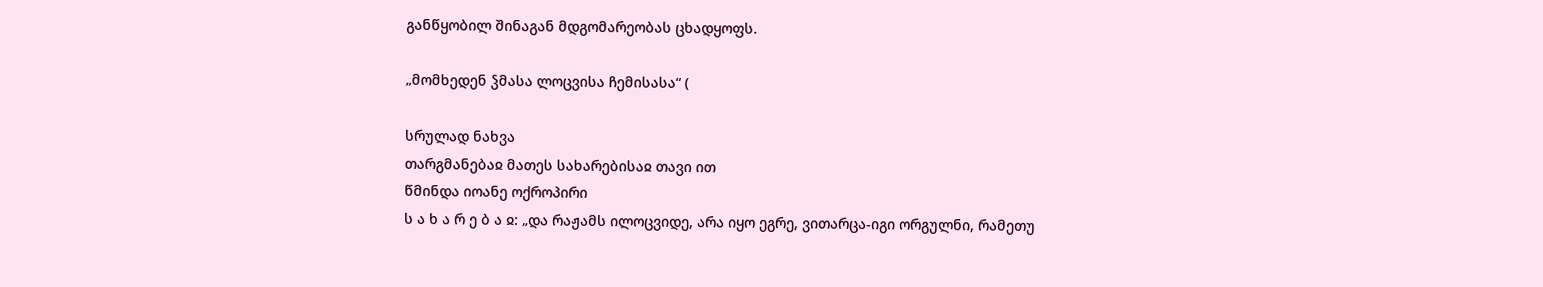განწყობილ შინაგან მდგომარეობას ცხადყოფს.

„მომხედენ ჴმასა ლოცვისა ჩემისასა“ (

სრულად ნახვა
თარგმანებაჲ მათეს სახარებისაჲ თავი ით
წმინდა იოანე ოქროპირი
ს ა ხ ა რ ე ბ ა ჲ: „და რაჟამს ილოცვიდე, არა იყო ეგრე, ვითარცა-იგი ორგულნი, რამეთუ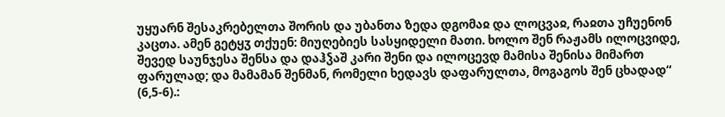უყუარნ შესაკრებელთა შორის და უბანთა ზედა დგომაჲ და ლოცვაჲ, რაჲთა უჩუენონ კაცთა. ამენ გეტყჳ თქუენ: მიუღებიეს სასყიდელი მათი. ხოლო შენ რაჟამს ილოცვიდე, შევედ საუნჯესა შენსა და დაჰჴაშ კარი შენი და ილოცევდ მამისა შენისა მიმართ ფარულად; და მამამან შენმან, რომელი ხედავს დაფარულთა, მოგაგოს შენ ცხადად“ (6,5-6).: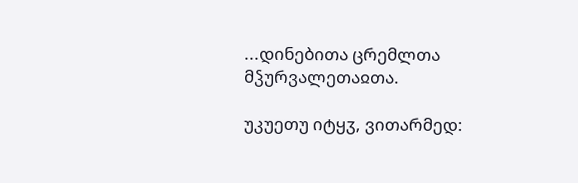...დინებითა ცრემლთა მჴურვალეთაჲთა.

უკუეთუ იტყჳ, ვითარმედ: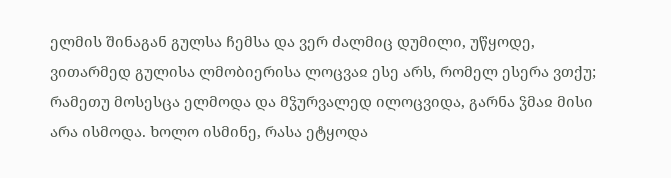ელმის შინაგან გულსა ჩემსა და ვერ ძალმიც დუმილი, უწყოდე, ვითარმედ გულისა ლმობიერისა ლოცვაჲ ესე არს, რომელ ესერა ვთქუ; რამეთუ მოსესცა ელმოდა და მჴურვალედ ილოცვიდა, გარნა ჴმაჲ მისი არა ისმოდა. ხოლო ისმინე, რასა ეტყოდა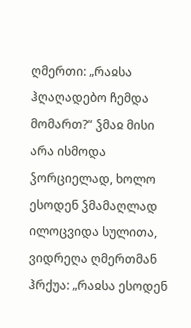ღმერთი: „რაჲსა ჰღაღადებო ჩემდა მომართ?“ ჴმაჲ მისი არა ისმოდა ჴორციელად, ხოლო ესოდენ ჴმამაღლად ილოცვიდა სულითა, ვიდრეღა ღმერთმან ჰრქუა: „რაჲსა ესოდენ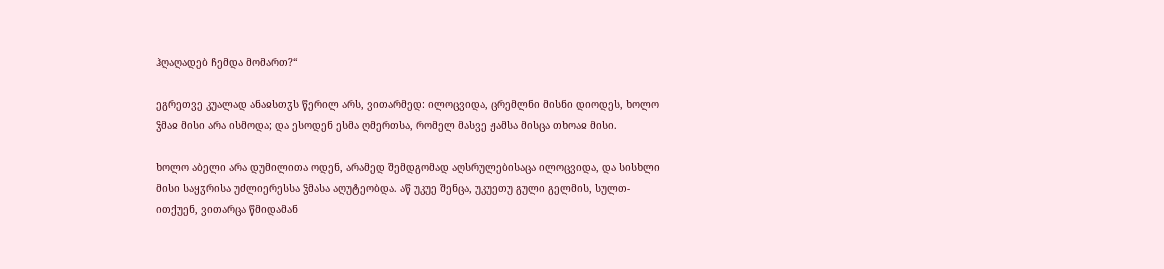ჰღაღადებ ჩემდა მომართ?“

ეგრეთვე კუალად ანაჲსთჳს წერილ არს, ვითარმედ: ილოცვიდა, ცრემლნი მისნი დიოდეს, ხოლო ჴმაჲ მისი არა ისმოდა; და ესოდენ ესმა ღმერთსა, რომელ მასვე ჟამსა მისცა თხოაჲ მისი.

ხოლო აბელი არა დუმილითა ოდენ, არამედ შემდგომად აღსრულებისაცა ილოცვიდა, და სისხლი მისი საყჳრისა უძლიერესსა ჴმასა აღუტეობდა. აწ უკუე შენცა, უკუეთუ გული გელმის, სულთ-ითქუენ, ვითარცა წმიდამან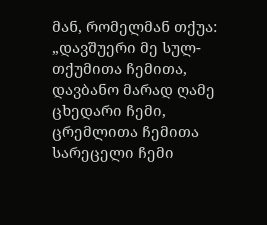მან, რომელმან თქუა: „დავშუერი მე სულ-თქუმითა ჩემითა, დავბანო მარად ღამე ცხედარი ჩემი, ცრემლითა ჩემითა სარეცელი ჩემი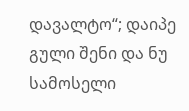დავალტო“; დაიპე გული შენი და ნუ სამოსელი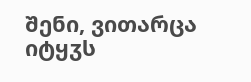შენი, ვითარცა იტყჳს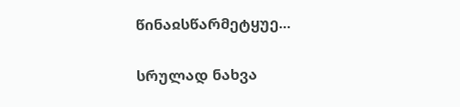წინაჲსწარმეტყუე...

სრულად ნახვა